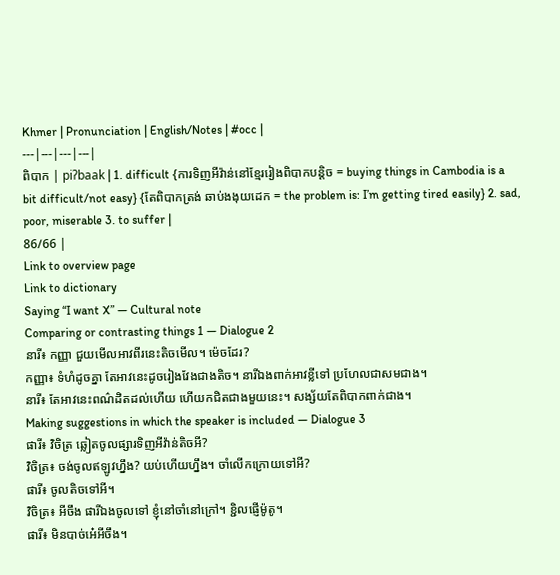Khmer | Pronunciation | English/Notes | #occ |
---|---|---|---|
ពិបាក | piʔbaak | 1. difficult {ការទិញអីវ៉ាន់នៅខ្មែររៀងពិបាកបន្តិច = buying things in Cambodia is a bit difficult/not easy} {តែពិបាកត្រង់ ឆាប់ងងុយដេក = the problem is: I’m getting tired easily} 2. sad, poor, miserable 3. to suffer |
86/66 |
Link to overview page
Link to dictionary
Saying “I want X” — Cultural note
Comparing or contrasting things 1 — Dialogue 2
នារី៖ កញ្ញា ជួយមើលអាវពីរនេះតិចមើល។ ម៉េចដែរ?
កញ្ញា៖ ទំហំដូចគ្នា តែអាវនេះដូចរៀងវែងជាងតិច។ នារីឯងពាក់អាវខ្លីទៅ ប្រហែលជាសមជាង។
នារី៖ តែអាវនេះពណ៌ដិតដល់ហើយ ហើយកជិតជាងមួយនេះ។ សង្ស័យតែពិបាកពាក់ជាង។
Making suggestions in which the speaker is included — Dialogue 3
ផារី៖ វិចិត្រ ឆ្លៀតចូលផ្សារទិញអីវ៉ាន់តិចអី?
វិចិត្រ៖ ចង់ចូលឥឡូវហ្នឹង? យប់ហើយហ្នឹង។ ចាំលើកក្រោយទៅអី?
ផារី៖ ចូលតិចទៅអី។
វិចិត្រ៖ អីចឹង ផារីឯងចូលទៅ ខ្ញុំនៅចាំនៅក្រៅ។ ខ្ជិលផ្ញើម៉ូតូ។
ផារី៖ មិនបាច់អេ៎អីចឹង។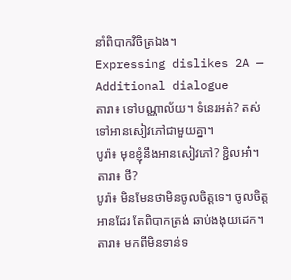នាំពិបាកវិចិត្រឯង។
Expressing dislikes 2A — Additional dialogue
តារា៖ ទៅបណ្ណាល័យ។ ទំនេរអត់? តស់ ទៅអានសៀវភៅជាមួយគ្នា។
បូរ៉ា៖ មុខខ្ញុំនឹងអានសៀវភៅ? ខ្ជិលអា៎។
តារា៖ ថី?
បូរ៉ា៖ មិនមែនថាមិនចូលចិត្តទេ។ ចូលចិត្តអានដែរ តែពិបាកត្រង់ ឆាប់ងងុយដេក។
តារា៖ មកពីមិនទាន់ទ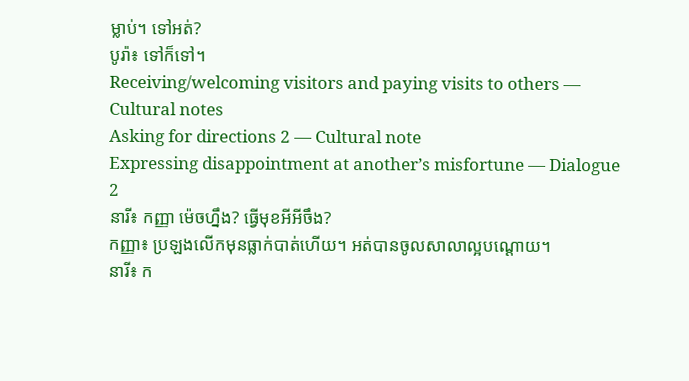ម្លាប់។ ទៅអត់?
បូរ៉ា៖ ទៅក៏ទៅ។
Receiving/welcoming visitors and paying visits to others — Cultural notes
Asking for directions 2 — Cultural note
Expressing disappointment at another’s misfortune — Dialogue 2
នារី៖ កញ្ញា ម៉េចហ្នឹង? ធ្វើមុខអីអីចឹង?
កញ្ញា៖ ប្រឡងលើកមុនធ្លាក់បាត់ហើយ។ អត់បានចូលសាលាល្អបណ្ដោយ។
នារី៖ ក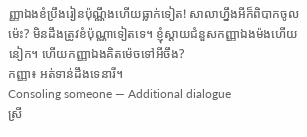ញ្ញាឯងខំប្រឹងរៀនប៉ុណ្ណឹងហើយធ្លាក់ទៀត! សាលាហ្នឹងអីក៏ពិបាកចូលម៉េះ? មិនដឹងត្រូវខំប៉ុណ្ណាទៀតទេ។ ខ្ញុំស្ដាយជំនួសកញ្ញាឯងម៉ងហើយនៀក។ ហើយកញ្ញាឯងគិតម៉េចទៅអីចឹង?
កញ្ញា៖ អត់ទាន់ដឹងទេនារី។
Consoling someone — Additional dialogue
ស្រី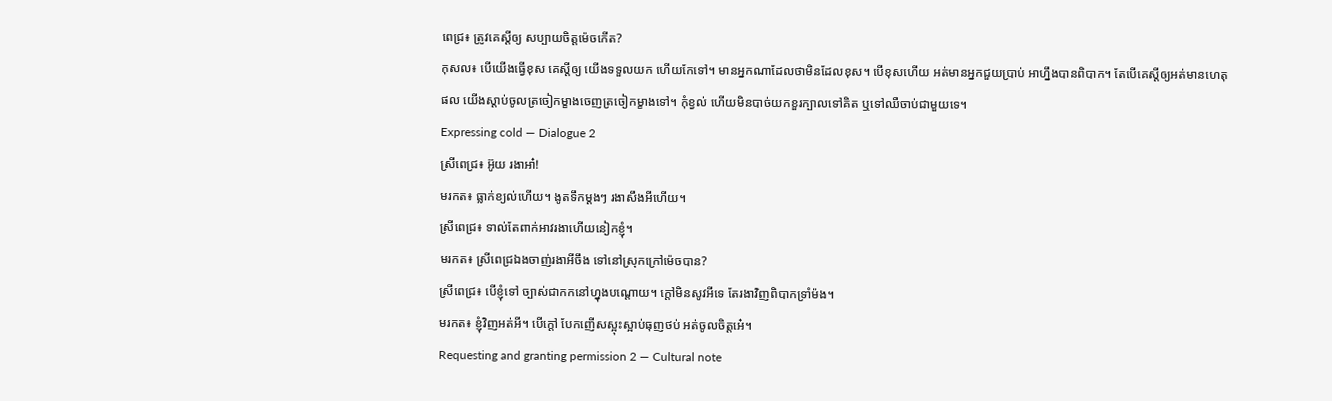ពេជ្រ៖ ត្រូវគេស្ដីឲ្យ សប្បាយចិត្តម៉េចកើត?
កុសល៖ បើយើងធ្វើខុស គេស្ដីឲ្យ យើងទទួលយក ហើយកែទៅ។ មានអ្នកណាដែលថាមិនដែលខុស។ បើខុសហើយ អត់មានអ្នកជួយប្រាប់ អាហ្នឹងបានពិបាក។ តែបើគេស្ដីឲ្យអត់មានហេតុផល យើងស្ដាប់ចូលត្រចៀកម្ខាងចេញត្រចៀកម្ខាងទៅ។ កុំខ្វល់ ហើយមិនបាច់យកខួរក្បាលទៅគិត ឬទៅឈឺចាប់ជាមួយទេ។
Expressing cold — Dialogue 2
ស្រីពេជ្រ៖ អ៊ូយ រងាអា៎!
មរកត៖ ធ្លាក់ខ្យល់ហើយ។ ងូតទឹកម្ដងៗ រងាសឹងអីហើយ។
ស្រីពេជ្រ៖ ទាល់តែពាក់អាវរងាហើយនៀកខ្ញុំ។
មរកត៖ ស្រីពេជ្រឯងចាញ់រងាអីចឹង ទៅនៅស្រុកក្រៅម៉េចបាន?
ស្រីពេជ្រ៖ បើខ្ញុំទៅ ច្បាស់ជាកកនៅហ្នុងបណ្ដោយ។ ក្ដៅមិនសូវអីទេ តែរងាវិញពិបាកទ្រាំម៉ង។
មរកត៖ ខ្ញុំវិញអត់អី។ បើក្ដៅ បែកញើសស្អុះស្អាប់ធុញថប់ អត់ចូលចិត្តអេ៎។
Requesting and granting permission 2 — Cultural note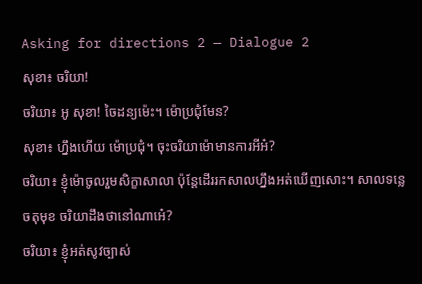Asking for directions 2 — Dialogue 2
សុខា៖ ចរិយា!
ចរិយា៖ អូ សុខា! ចៃដន្យម៉េះ។ ម៉ោប្រជុំមែន?
សុខា៖ ហ្នឹងហើយ ម៉ោប្រជុំ។ ចុះចរិយាម៉ោមានការអីអ៎?
ចរិយា៖ ខ្ញុំម៉ោចូលរួមសិក្ខាសាលា ប៉ុន្តែដើររកសាលហ្នឹងអត់ឃើញសោះ។ សាលទន្លេចតុមុខ ចរិយាដឹងថានៅណាអេ៎?
ចរិយា៖ ខ្ញុំអត់សូវច្បាស់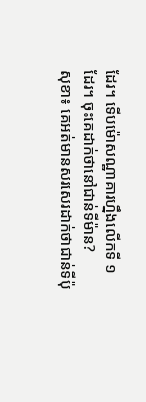ដែរ។ ទើបម៉ោសណ្ឋាគារហ្នឹងលើកទី ១ ដែរ។ ចុះគេដាក់ថានៅជាន់ទីម៉ាន?
សុខា៖ គេអត់មានសរសេរដាក់ថាជាន់ទីប៉ុ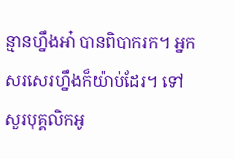ន្មានហ្នឹងអា៎ បានពិបាករក។ អ្នកសរសេរហ្នឹងក៏យ៉ាប់ដែរ។ ទៅសួរបុគ្គលិកអូ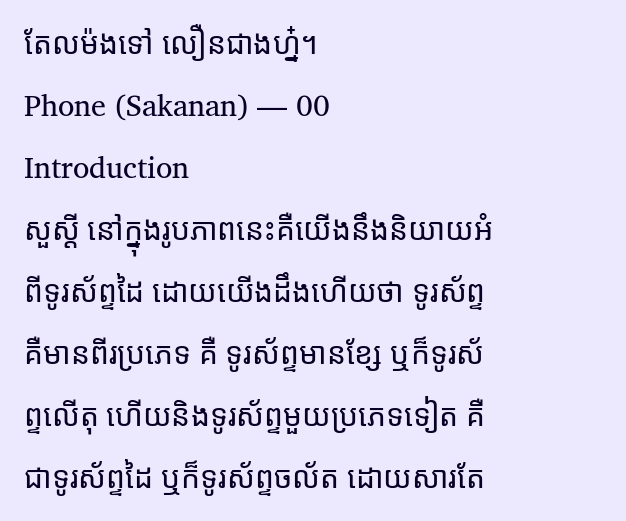តែលម៉ងទៅ លឿនជាងហ្ន៎។
Phone (Sakanan) — 00 Introduction
សួស្ដី នៅក្នុងរូបភាពនេះគឺយើងនឹងនិយាយអំពីទូរស័ព្ទដៃ ដោយយើងដឹងហើយថា ទូរស័ព្ទគឺមានពីរប្រភេទ គឺ ទូរស័ព្ទមានខ្សែ ឬក៏ទូរស័ព្ទលើតុ ហើយនិងទូរស័ព្ទមួយប្រភេទទៀត គឺជាទូរស័ព្ទដៃ ឬក៏ទូរស័ព្ទចល័ត ដោយសារតែ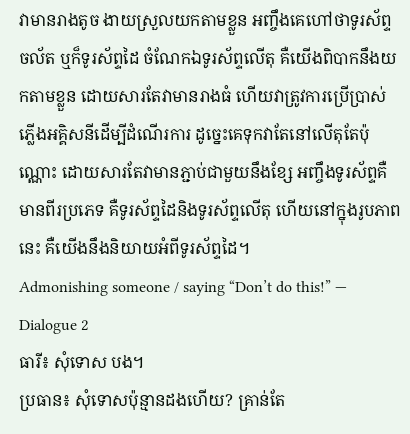វាមានរាងតូច ងាយស្រួលយកតាមខ្លួន អញ្ចឹងគេហៅថាទូរស័ព្ទចល័ត ឬក៏ទូរស័ព្ទដៃ ចំណែកឯទូរស័ព្ទលើតុ គឺយើងពិបាកនឹងយកតាមខ្លួន ដោយសារតែវាមានរាងធំ ហើយវាត្រូវការប្រើប្រាស់ភ្លើងអគ្គិសនីដើម្បីដំណើរការ ដូច្នេះគេទុកវាតែនៅលើតុតែប៉ុណ្ណោះ ដោយសារតែវាមានភ្ជាប់ជាមួយនឹងខ្សែ អញ្ចឹងទូរស័ព្ទគឺមានពីរប្រភេទ គឺទូរស័ព្ទដៃនិងទូរស័ព្ទលើតុ ហើយនៅក្នុងរូបភាពនេះ គឺយើងនឹងនិយាយអំពីទូរស័ព្ទដៃ។
Admonishing someone / saying “Don’t do this!” — Dialogue 2
ធារី៖ សុំទោស បង។
ប្រធាន៖ សុំទោសប៉ុន្មានដងហើយ? គ្រាន់តែ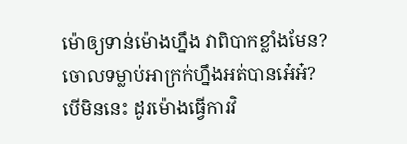ម៉ោឲ្យទាន់ម៉ោងហ្នឹង វាពិបាកខ្លាំងមែន? ចោលទម្លាប់អាក្រក់ហ្នឹងអត់បានអេ៎អ៎? បើមិននេះ ដូរម៉ោងធ្វើការវិ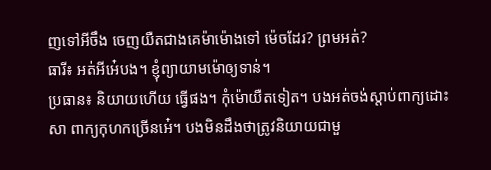ញទៅអីចឹង ចេញយឺតជាងគេម៉ាម៉ោងទៅ ម៉េចដែរ? ព្រមអត់?
ធារី៖ អត់អីអេ៎បង។ ខ្ញុំព្យាយាមម៉ោឲ្យទាន់។
ប្រធាន៖ និយាយហើយ ធ្វើផង។ កុំម៉ោយឺតទៀត។ បងអត់ចង់ស្ដាប់ពាក្យដោះសា ពាក្យកុហកច្រើនអេ៎។ បងមិនដឹងថាត្រូវនិយាយជាមួ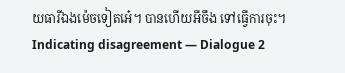យធារីឯងម៉េចទៀតអេ៎។ បានហើយអីចឹង ទៅធ្វើការចុះ។
Indicating disagreement — Dialogue 2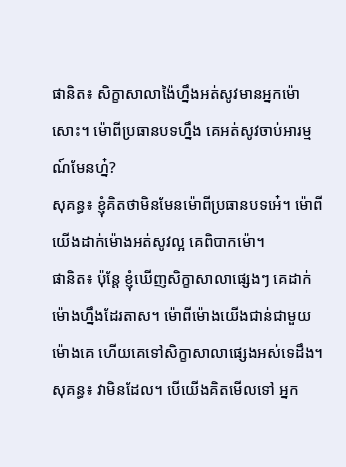ផានិត៖ សិក្ខាសាលាង៉ៃហ្នឹងអត់សូវមានអ្នកម៉ោសោះ។ ម៉ោពីប្រធានបទហ្នឹង គេអត់សូវចាប់អារម្មណ៍មែនហ្ន៎?
សុគន្ធ៖ ខ្ញុំគិតថាមិនមែនម៉ោពីប្រធានបទអេ៎។ ម៉ោពីយើងដាក់ម៉ោងអត់សូវល្អ គេពិបាកម៉ោ។
ផានិត៖ ប៉ុន្តែ ខ្ញុំឃើញសិក្ខាសាលាផ្សេងៗ គេដាក់ម៉ោងហ្នឹងដែរតាស។ ម៉ោពីម៉ោងយើងជាន់ជាមួយម៉ោងគេ ហើយគេទៅសិក្ខាសាលាផ្សេងអស់ទេដឹង។
សុគន្ធ៖ វាមិនដែល។ បើយើងគិតមើលទៅ អ្នក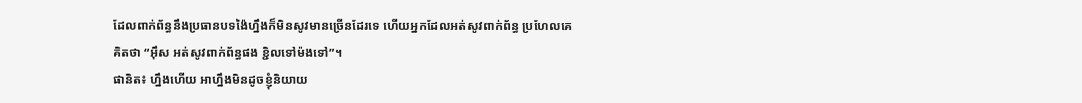ដែលពាក់ព័ន្ធនឹងប្រធានបទង៉ៃហ្នឹងក៏មិនសូវមានច្រើនដែរទេ ហើយអ្នកដែលអត់សូវពាក់ព័ន្ធ ប្រហែលគេគិតថា “អ៊ឹស អត់សូវពាក់ព័ន្ធផង ខ្ជិលទៅម៉ងទៅ”។
ផានិត៖ ហ្នឹងហើយ អាហ្នឹងមិនដូចខ្ញុំនិយាយ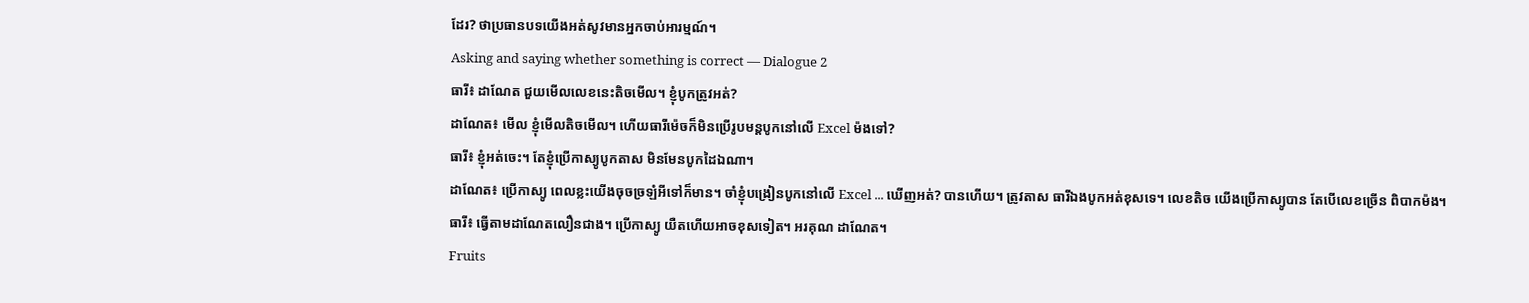ដែរ? ថាប្រធានបទយើងអត់សូវមានអ្នកចាប់អារម្មណ៍។
Asking and saying whether something is correct — Dialogue 2
ធារី៖ ដាណែត ជួយមើលលេខនេះតិចមើល។ ខ្ញុំបូកត្រូវអត់?
ដាណែត៖ មើល ខ្ញុំមើលតិចមើល។ ហើយធារីម៉េចក៏មិនប្រើរូបមន្តបូកនៅលើ Excel ម៉ងទៅ?
ធារី៖ ខ្ញុំអត់ចេះ។ តែខ្ញុំប្រើកាស្យូបូកតាស មិនមែនបូកដៃឯណា។
ដាណែត៖ ប្រើកាស្យូ ពេលខ្លះយើងចុចច្រឡំអីទៅក៏មាន។ ចាំខ្ញុំបង្រៀនបូកនៅលើ Excel ... ឃើញអត់? បានហើយ។ ត្រូវតាស ធារីឯងបូកអត់ខុសទេ។ លេខតិច យើងប្រើកាស្យូបាន តែបើលេខច្រើន ពិបាកម៉ង។
ធារី៖ ធ្វើតាមដាណែតលឿនជាង។ ប្រើកាស្យូ យឺតហើយអាចខុសទៀត។ អរគុណ ដាណែត។
Fruits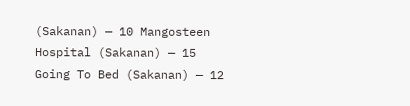(Sakanan) — 10 Mangosteen
Hospital (Sakanan) — 15
Going To Bed (Sakanan) — 12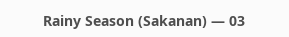Rainy Season (Sakanan) — 03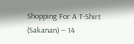Shopping For A T-Shirt (Sakanan) — 14